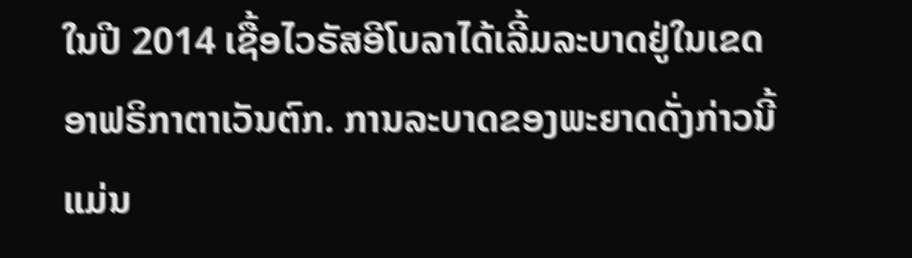ໃນປີ 2014 ເຊື້ອໄວຣັສອີໂບລາໄດ້ເລີ້ມລະບາດຢູ່ໃນເຂດ
ອາຟຣິກາຕາເວັນຕົກ. ການລະບາດຂອງພະຍາດດັ່ງກ່າວນີ້
ແມ່ນ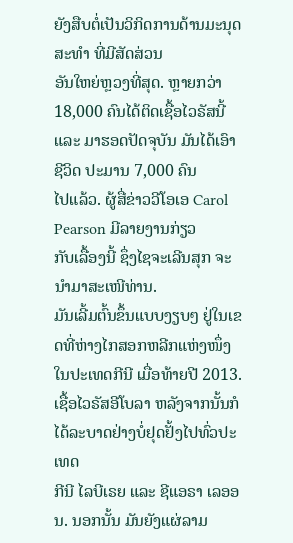ຍັງສືບຕໍ່ເປັນວິກິດການດ້ານມະນຸດສະທຳ ທີ່ມີສັດສ່ວນ
ອັນໃຫຍ່ຫຼວງທີ່ສຸດ. ຫຼາຍກວ່າ 18,000 ຄົນໄດ້ຕິດເຊື້ອໄວຣັສນີ້
ແລະ ມາຮອດປັດຈຸບັນ ມັນໄດ້ເອົາຊີວິດ ປະມານ 7,000 ຄົນ
ໄປແລ້ວ. ຜູ້ສື່ຂ່າວວີໂອເອ Carol Pearson ມີລາຍງານກ່ຽວ
ກັບເລື້ອງນີ້ ຊຶ່ງໄຊຈະເລີນສຸກ ຈະນຳມາສະເໜີທ່ານ.
ມັນເລີ້ມຕົ້ນຂຶ້ນແບບງຽບໆ ຢູ່ໃນເຂດທີ່ຫ່າງໄກສອກຫລີກແຫ່ງໜຶ່ງ ໃນປະເທດກີນີ ເມື່ອທ້າຍປີ 2013. ເຊື້ອໄວຣັສອີໂບລາ ຫລັງຈາກນັ້ນກໍໄດ້ລະບາດຢ່າງບໍ່ຢຸດຢັ້ງໄປທົ່ວປະເທດ
ກີນີ ໄລບີເຣຍ ແລະ ຊີແອຣາ ເລອອນ. ນອກນັ້ນ ມັນຍັງແຜ່ລາມ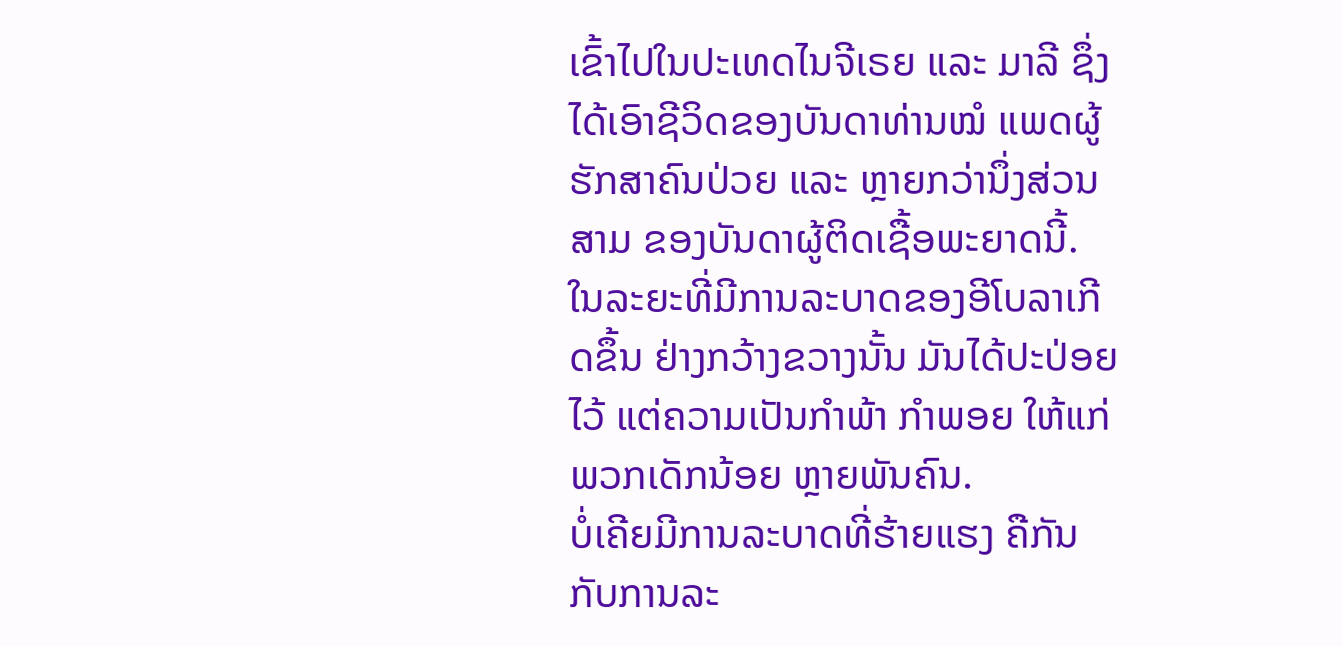ເຂົ້າໄປໃນປະເທດໄນຈີເຣຍ ແລະ ມາລີ ຊຶ່ງໄດ້ເອົາຊີວິດຂອງບັນດາທ່ານໝໍ ແພດຜູ້ຮັກສາຄົນປ່ວຍ ແລະ ຫຼາຍກວ່ານຶ່ງສ່ວນສາມ ຂອງບັນດາຜູ້ຕິດເຊື້ອພະຍາດນີ້. ໃນລະຍະທີ່ມີການລະບາດຂອງອີໂບລາເກີດຂຶ້ນ ຢ່າງກວ້າງຂວາງນັ້ນ ມັນໄດ້ປະປ່ອຍໄວ້ ແຕ່ຄວາມເປັນກຳພ້າ ກຳພອຍ ໃຫ້ແກ່ພວກເດັກນ້ອຍ ຫຼາຍພັນຄົນ.
ບໍ່ເຄີຍມີການລະບາດທີ່ຮ້າຍແຮງ ຄືກັນກັບການລະ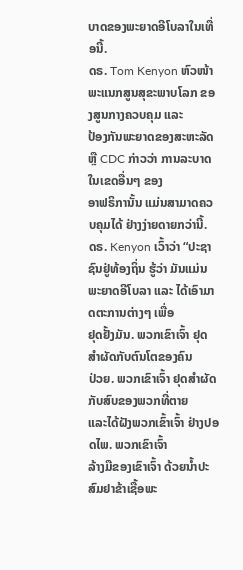ບາດຂອງພະຍາດອີໂບລາໃນເທື່ອນີ້.
ດຣ. Tom Kenyon ຫົວໜ້າພະແນກສູນສຸຂະພາບໂລກ ຂອງສູນກາງຄວບຄຸມ ແລະ
ປ້ອງກັນພະຍາດຂອງສະຫະລັດ ຫຼື CDC ກ່າວວ່າ ການລະບາດ ໃນເຂດອື່ນໆ ຂອງ
ອາຟຣິການັ້ນ ແມ່ນສາມາດຄວບຄຸມໄດ້ ຢ່າງງ່າຍດາຍກວ່ານີ້.
ດຣ. Kenyon ເວົ້າວ່າ “ປະຊາຊົນຢູ່ທ້ອງຖິ່ນ ຮູ້ວ່າ ມັນແມ່ນ
ພະຍາດອີໂບລາ ແລະ ໄດ້ເອົາມາດຕະການຕ່າງໆ ເພື່ອ
ຢຸດຢັ້ງມັນ. ພວກເຂົາເຈົ້າ ຢຸດສຳຜັດກັບຕົນໂຕຂອງຄົນ
ປ່ວຍ. ພວກເຂົາເຈົ້າ ຢຸດສຳຜັດກັບສົບຂອງພວກທີ່ຕາຍ
ແລະໄດ້ຝັງພວກເຂົ້າເຈົ້າ ຢ່າງປອດໄພ. ພວກເຂົາເຈົ້າ
ລ້າງມືຂອງເຂົາເຈົ້າ ດ້ວຍນ້ຳປະສົມຢາຂ້າເຊື້ອພະ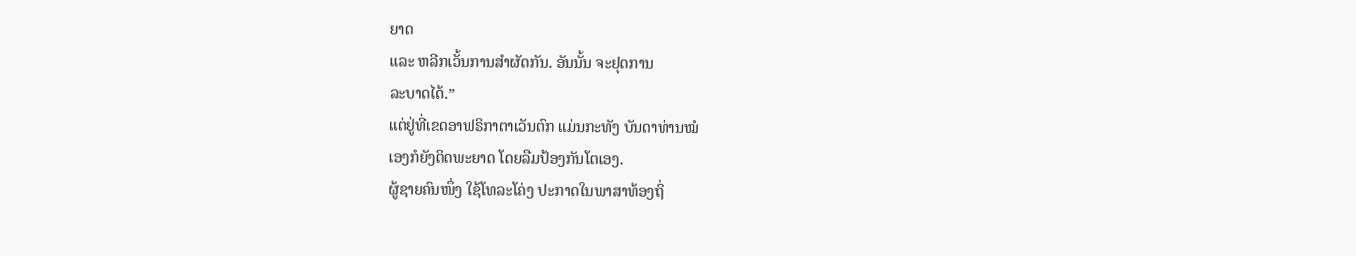ຍາດ
ແລະ ຫລີກເວັ້ນການສຳຜັດກັນ. ອັນນັ້ນ ຈະຢຸດການ
ລະບາດໄດ້.”
ແຕ່ຢູ່ທີ່ເຂດອາຟຣິກາຕາເວັນຕົກ ແມ່ນກະທັງ ບັນດາທ່ານໝໍ
ເອງກໍຍັງຕິດພະຍາດ ໂດຍລືມປ້ອງກັນໂຕເອງ.
ຜູ້ຊາຍຄົນໜຶ່ງ ໃຊ້ໂທລະໂຄ່ງ ປະກາດໃນພາສາທ້ອງຖິ່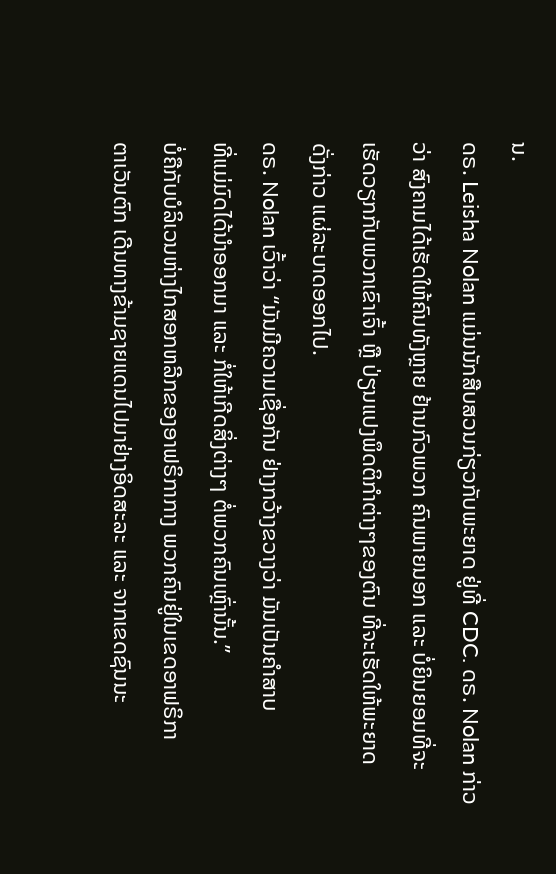ນ.
ດຣ. Leisha Nolan ແມ່ນນັກສືບສວນກ່ຽວກັບພະຍາດ ຢູ່ທີ່ CDC. ດຣ. Nolan ກ່າວ
ວ່າ ສົງຄາມໄດ້ເຮັດໃຫ້ຄົນທັງຫຼາຍ ຢ້ານກົວພວກ ຄົນພາຍນອກ ແລະ ບໍ່ຍິນຍອມທີ່ຈະ
ເຮັດວຽກກັບພວກເຂົາເຈົ້າ ຫຼື ປ່ຽນແປງພຶດຕິກຳຕ່າງໆຂອງຕົນ ທີ່ຈະເຮັດໃຫ້ພະຍາດ
ດັ່ງກ່າວ ແຜ່ລະບາດອອກໄປ.
ດຣ. Nolan ເວົ້າວ່າ “ມັນມີຄວາມເຊື່ອກັນ ຢ່າງກວ້າງຂວາງວ່າ ມັນເປັນຄຳສາບ
ທີ່ແມ່ມົດໄດ້ນຳອອກມາ ແລະ ກໍ່ໃຫ້ເກີດສິ່ງຕ່າງໆ ຕໍ່ພວກຄົນເຫຼົ່ານັ້ນ.”
ບໍ່ຄືກັບບໍລິເວນຫ່າງໄກສອກຫລີກຂອງອາຟຣິກາກາງ ພວກຄົນຢູ່ໃນເຂດອາຟຣິກາ
ຕາເວັນຕົກ ເດີນທາງຂ້າມຊາຍແດນໄປມາຢ່າງອິດສະລະ ແລະ ຈາກເຂດຊົນນະ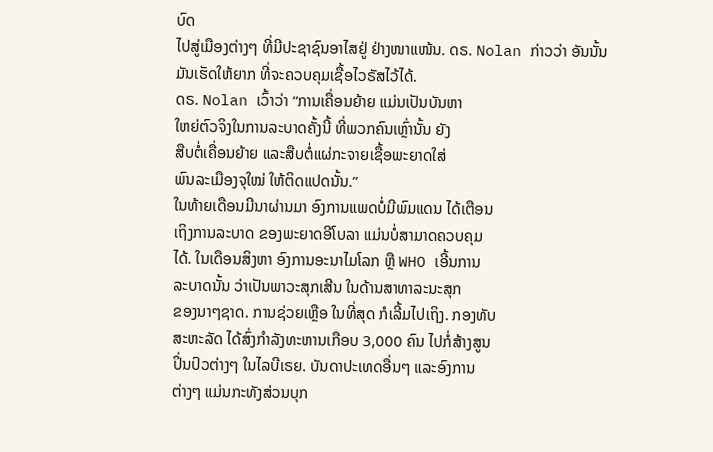ບົດ
ໄປສູ່ເມືອງຕ່າງໆ ທີ່ມີປະຊາຊົນອາໄສຢູ່ ຢ່າງໜາແໜ້ນ. ດຣ. Nolan ກ່າວວ່າ ອັນນັ້ນ
ມັນເຮັດໃຫ້ຍາກ ທີ່ຈະຄວບຄຸມເຊື້ອໄວຣັສໄວ້ໄດ້.
ດຣ. Nolan ເວົ້າວ່າ “ການເຄື່ອນຍ້າຍ ແມ່ນເປັນບັນຫາ
ໃຫຍ່ຕົວຈິງໃນການລະບາດຄັ້ງນີ້ ທີ່ພວກຄົນເຫຼົ່ານັ້ນ ຍັງ
ສືບຕໍ່ເຄື່ອນຍ້າຍ ແລະສືບຕໍ່ແຜ່ກະຈາຍເຊື້ອພະຍາດໃສ່
ພົນລະເມືອງຈຸໃໝ່ ໃຫ້ຕິດແປດນັ້ນ.”
ໃນທ້າຍເດືອນມີນາຜ່ານມາ ອົງການແພດບໍ່ມີພົມແດນ ໄດ້ເຕືອນ
ເຖິງການລະບາດ ຂອງພະຍາດອີໂບລາ ແມ່ນບໍ່ສາມາດຄວບຄຸມ
ໄດ້. ໃນເດືອນສິງຫາ ອົງການອະນາໄມໂລກ ຫຼື WHO ເອີ້ນການ
ລະບາດນັ້ນ ວ່າເປັນພາວະສຸກເສີນ ໃນດ້ານສາທາລະນະສຸກ
ຂອງນາໆຊາດ. ການຊ່ວຍເຫຼືອ ໃນທີ່ສຸດ ກໍເລີ້ມໄປເຖິງ. ກອງທັບ
ສະຫະລັດ ໄດ້ສົ່ງກຳລັງທະຫານເກືອບ 3,000 ຄົນ ໄປກໍ່ສ້າງສູນ
ປິ່ນປົວຕ່າງໆ ໃນໄລບີເຣຍ. ບັນດາປະເທດອື່ນໆ ແລະອົງການ
ຕ່າງໆ ແມ່ນກະທັງສ່ວນບຸກ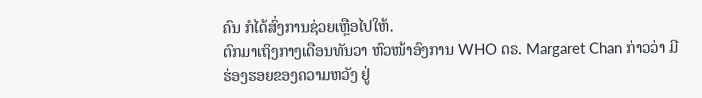ຄົນ ກໍໄດ້ສົ່ງການຊ່ວຍເຫຼືອໄປໃຫ້.
ຕົກມາເຖິງກາງເດືອນທັນວາ ຫົວໜ້າອົງການ WHO ດຣ. Margaret Chan ກ່າວວ່າ ມີ
ຮ່ອງຮອຍຂອງຄວາມຫວັງ ຢູ່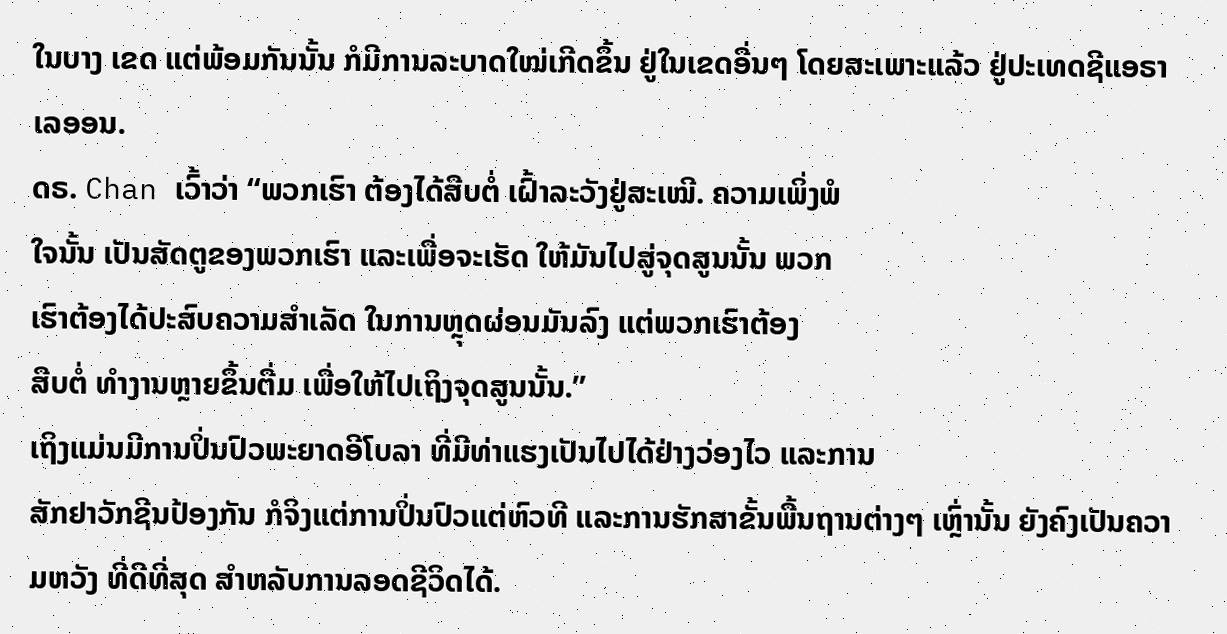ໃນບາງ ເຂດ ແຕ່ພ້ອມກັນນັ້ນ ກໍມີການລະບາດໃໝ່ເກີດຂຶ້ນ ຢູ່ໃນເຂດອື່ນໆ ໂດຍສະເພາະແລ້ວ ຢູ່ປະເທດຊີແອຣາ ເລອອນ.
ດຣ. Chan ເວົ້າວ່າ “ພວກເຮົາ ຕ້ອງໄດ້ສືບຕໍ່ ເຝົ້າລະວັງຢູ່ສະເໝີ. ຄວາມເພິ່ງພໍ
ໃຈນັ້ນ ເປັນສັດຕູຂອງພວກເຮົາ ແລະເພື່ອຈະເຮັດ ໃຫ້ມັນໄປສູ່ຈຸດສູນນັ້ນ ພວກ
ເຮົາຕ້ອງໄດ້ປະສົບຄວາມສຳເລັດ ໃນການຫຼຸດຜ່ອນມັນລົງ ແຕ່ພວກເຮົາຕ້ອງ
ສືບຕໍ່ ທຳງານຫຼາຍຂຶ້ນຕື່ມ ເພື່ອໃຫ້ໄປເຖິງຈຸດສູນນັ້ນ.”
ເຖິງແມ່ນມີການປິ່ນປົວພະຍາດອີໂບລາ ທີ່ມີທ່າແຮງເປັນໄປໄດ້ຢ່າງວ່ອງໄວ ແລະການ
ສັກຢາວັກຊີນປ້ອງກັນ ກໍຈິງແຕ່ການປິ່ນປົວແຕ່ຫົວທີ ແລະການຮັກສາຂັ້ນພື້ນຖານຕ່າງໆ ເຫຼົ່ານັ້ນ ຍັງຄົງເປັນຄວາມຫວັງ ທີ່ດີທີ່ສຸດ ສຳຫລັບການລອດຊີວິດໄດ້.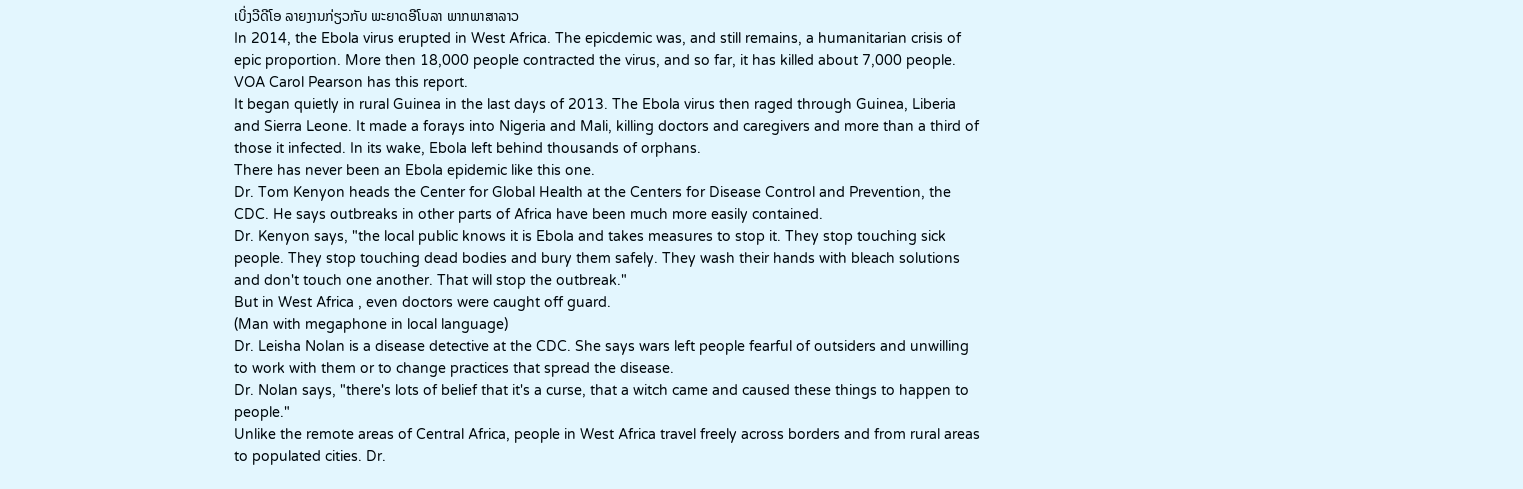ເບິ່ງວີດີໂອ ລາຍງານກ່ຽວກັບ ພະຍາດອີໂບລາ ພາກພາສາລາວ
In 2014, the Ebola virus erupted in West Africa. The epicdemic was, and still remains, a humanitarian crisis of epic proportion. More then 18,000 people contracted the virus, and so far, it has killed about 7,000 people. VOA Carol Pearson has this report.
It began quietly in rural Guinea in the last days of 2013. The Ebola virus then raged through Guinea, Liberia and Sierra Leone. It made a forays into Nigeria and Mali, killing doctors and caregivers and more than a third of those it infected. In its wake, Ebola left behind thousands of orphans.
There has never been an Ebola epidemic like this one.
Dr. Tom Kenyon heads the Center for Global Health at the Centers for Disease Control and Prevention, the CDC. He says outbreaks in other parts of Africa have been much more easily contained.
Dr. Kenyon says, "the local public knows it is Ebola and takes measures to stop it. They stop touching sick people. They stop touching dead bodies and bury them safely. They wash their hands with bleach solutions and don't touch one another. That will stop the outbreak."
But in West Africa , even doctors were caught off guard.
(Man with megaphone in local language)
Dr. Leisha Nolan is a disease detective at the CDC. She says wars left people fearful of outsiders and unwilling to work with them or to change practices that spread the disease.
Dr. Nolan says, "there's lots of belief that it's a curse, that a witch came and caused these things to happen to people."
Unlike the remote areas of Central Africa, people in West Africa travel freely across borders and from rural areas to populated cities. Dr.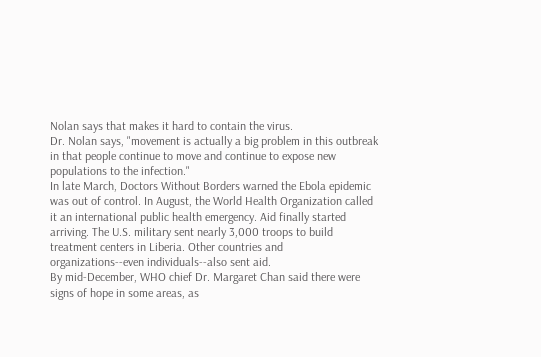Nolan says that makes it hard to contain the virus.
Dr. Nolan says, "movement is actually a big problem in this outbreak in that people continue to move and continue to expose new populations to the infection."
In late March, Doctors Without Borders warned the Ebola epidemic was out of control. In August, the World Health Organization called it an international public health emergency. Aid finally started arriving. The U.S. military sent nearly 3,000 troops to build treatment centers in Liberia. Other countries and organizations--even individuals--also sent aid.
By mid-December, WHO chief Dr. Margaret Chan said there were signs of hope in some areas, as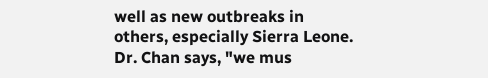well as new outbreaks in others, especially Sierra Leone.
Dr. Chan says, "we mus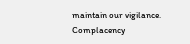maintain our vigilance. Complacency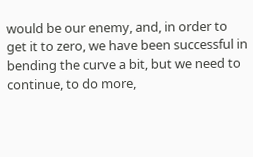would be our enemy, and, in order to get it to zero, we have been successful in bending the curve a bit, but we need to continue, to do more,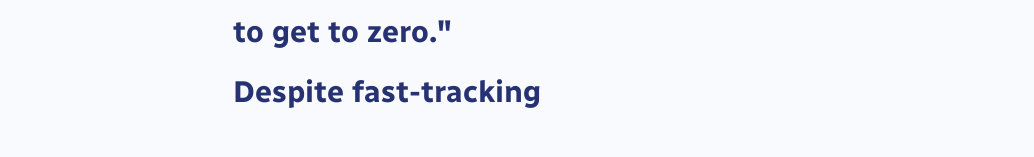to get to zero."
Despite fast-tracking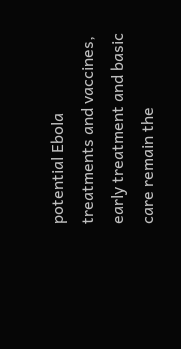potential Ebola treatments and vaccines, early treatment and basic care remain the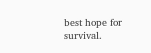best hope for survival.